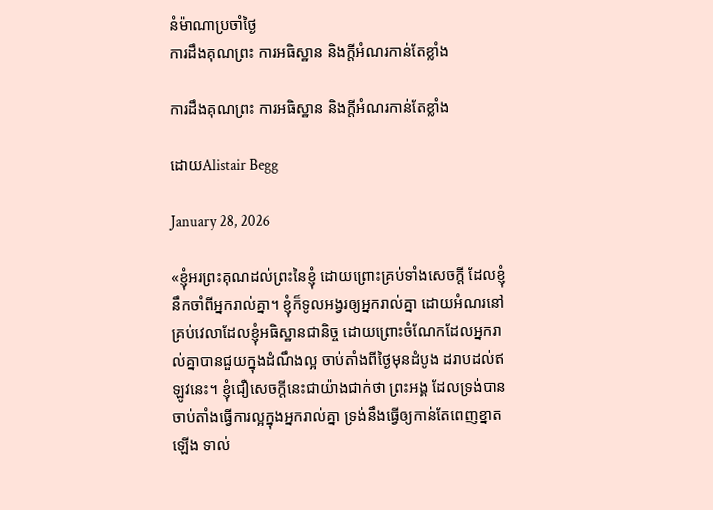នំម៉ាណាប្រចាំថ្ងៃ
ការដឹងគុណព្រះ ការអធិស្ឋាន និងក្តីអំណរកាន់តែខ្លាំង

ការដឹងគុណព្រះ ការអធិស្ឋាន និងក្តីអំណរកាន់តែខ្លាំង

ដោយAlistair Begg

January 28, 2026

«ខ្ញុំអរព្រះគុណដល់ព្រះនៃខ្ញុំ ដោយព្រោះគ្រប់ទាំងសេចក្ដី ដែលខ្ញុំនឹកចាំពីអ្នករាល់គ្នា។ ខ្ញុំក៏ទូលអង្វរឲ្យអ្នករាល់គ្នា ដោយអំណរនៅគ្រប់វេលាដែលខ្ញុំអធិស្ឋានជានិច្ច ដោយព្រោះចំណែកដែលអ្នករាល់គ្នាបានជួយក្នុងដំណឹងល្អ ចាប់តាំងពីថ្ងៃមុនដំបូង ដរាបដល់ឥឡូវនេះ។ ខ្ញុំជឿសេចក្ដីនេះជាយ៉ាងជាក់ថា ព្រះអង្គ ដែលទ្រង់បានចាប់តាំងធ្វើការល្អក្នុងអ្នករាល់គ្នា ទ្រង់នឹងធ្វើឲ្យកាន់តែពេញខ្នាតឡើង ទាល់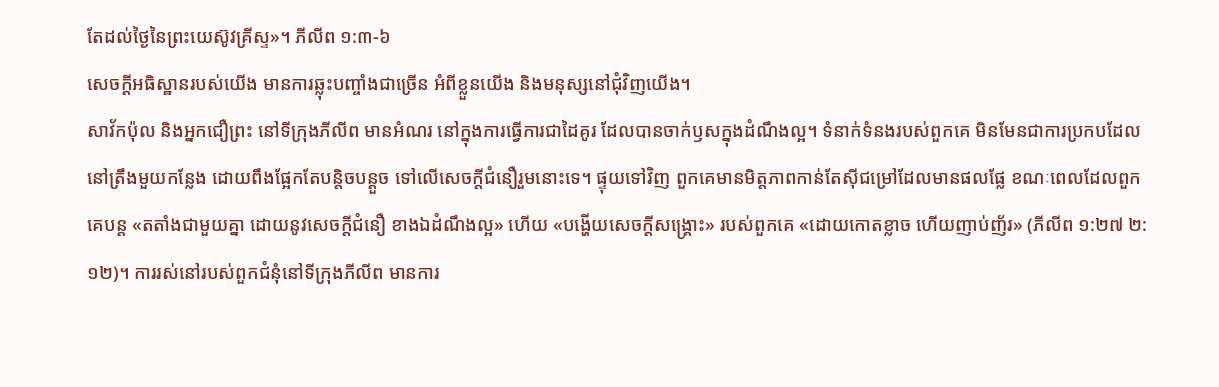តែដល់ថ្ងៃនៃព្រះយេស៊ូវគ្រីស្ទ»។ ភីលីព ១:៣-៦
សេចក្តីអធិស្ឋានរបស់យើង មានការឆ្លុះបញ្ចាំងជាច្រើន អំពីខ្លួនយើង និងមនុស្សនៅជុំវិញយើង។
សាវ័កប៉ុល និងអ្នកជឿព្រះ នៅទីក្រុងភីលីព មានអំណរ នៅក្នុងការធ្វើការជាដៃគូរ ដែលបានចាក់ឫសក្នុងដំណឹងល្អ។ ទំនាក់ទំនងរបស់ពួកគេ មិនមែនជាការប្រកបដែលនៅត្រឹងមួយកន្លែង ដោយពឹងផ្អែកតែបន្តិចបន្តួច ទៅលើសេចក្តីជំនឿរួមនោះទេ។ ផ្ទុយទៅវិញ ពួកគេមានមិត្តភាពកាន់តែស៊ីជម្រៅដែលមានផលផ្លែ ខណៈពេលដែលពួកគេបន្ត «តតាំងជាមួយគ្នា ដោយនូវសេចក្ដីជំនឿ ខាងឯដំណឹងល្អ» ហើយ «បង្ហើយសេចក្ដីសង្គ្រោះ» របស់ពួកគេ «ដោយកោតខ្លាច ហើយញាប់ញ័រ» (ភីលីព ១:២៧ ២:១២)។ ការរស់នៅរបស់ពួកជំនុំនៅទីក្រុងភីលីព មានការ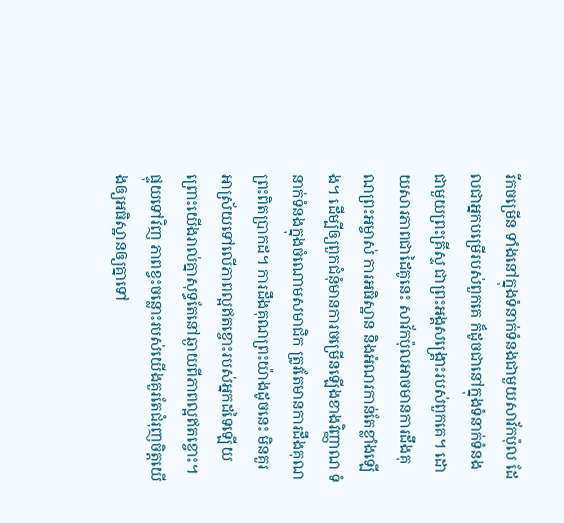រីកចម្រើន ទាំងនៅក្នុងទំនាក់ទំនងជាមួយសាវ័កប៉ុល ដែលជាអ្នកបម្រើរបស់ពួកគេ ក៏ដូចជានៅក្នុងទំនាក់ទំនងជាមួយព្រះគ្រីស្ទ ជាព្រះអង្គសង្គ្រោះរបស់ពួកគេ។ ដោយសារភាពជាដៃគូនេះ សាវ័កប៉ុលអាចមានការដឹងគុណព្រះអម្ចាស់ ការអធិស្ឋាន និងអំណរកាន់តែខ្លាំងឡើង។ ដើម្បីឲ្យពួកជំនុំមានការចម្រើនឡើងខាងវិញ្ញាណ ទំនាក់ទំនងក្នុងចំណោមសមាជិក ត្រូវតែមានការដឹងគុណព្រះពិតប្រាកដ។ ការដឹងគុណព្រះយ៉ាងដូចនេះ មិនគួរអាស្រ័យទៅលើភាពល្អឥតខ្ចោះរបស់អ្នកដទៃឡើយ ព្រោះយើងរាល់គ្នាសុទ្ធតែនៅឆ្ងាយពីភាពល្អឥតខ្ចោះ។ ផ្ទុយទៅវិញ ភាពខ្វះចន្លោះរបស់យើងគួរតែជំរុញចិត្តយើងឲ្យអធិស្ឋានឲ្យគ្នាទៅ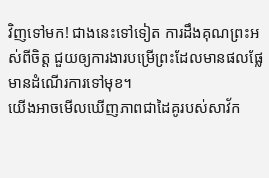វិញទៅមក! ជាងនេះទៅទៀត ការដឹងគុណព្រះអស់ពីចិត្ត ជួយឲ្យការងារបម្រើព្រះដែលមានផលផ្លែ មានដំណើរការទៅមុខ។
យើងអាចមើលឃើញភាពជាដៃគូរបស់សាវ័ក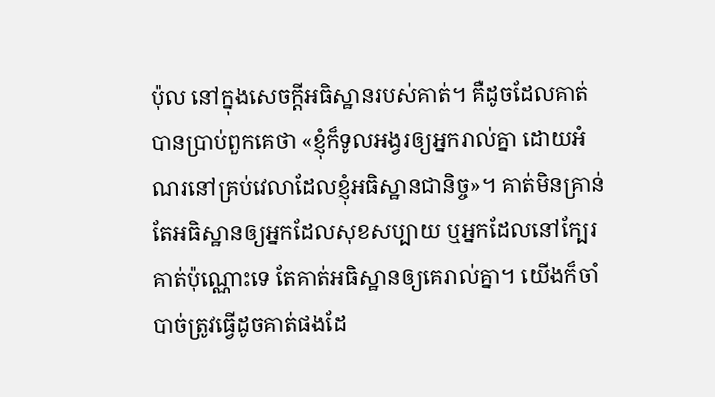ប៉ុល នៅក្នុងសេចក្តីអធិស្ឋានរបស់គាត់។ គឺដូចដែលគាត់បានប្រាប់ពួកគេថា «ខ្ញុំក៏ទូលអង្វរឲ្យអ្នករាល់គ្នា ដោយអំណរនៅគ្រប់វេលាដែលខ្ញុំអធិស្ឋានជានិច្ច»។ គាត់មិនគ្រាន់តែអធិស្ឋានឲ្យអ្នកដែលសុខសប្បាយ ឬអ្នកដែលនៅក្បែរគាត់ប៉ុណ្ណោះទេ តែគាត់អធិស្ឋានឲ្យគេរាល់គ្នា។ យើងក៏ចាំបាច់ត្រូវធ្វើដូចគាត់ផងដែ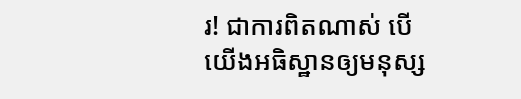រ! ជាការពិតណាស់ បើយើងអធិស្ឋានឲ្យមនុស្ស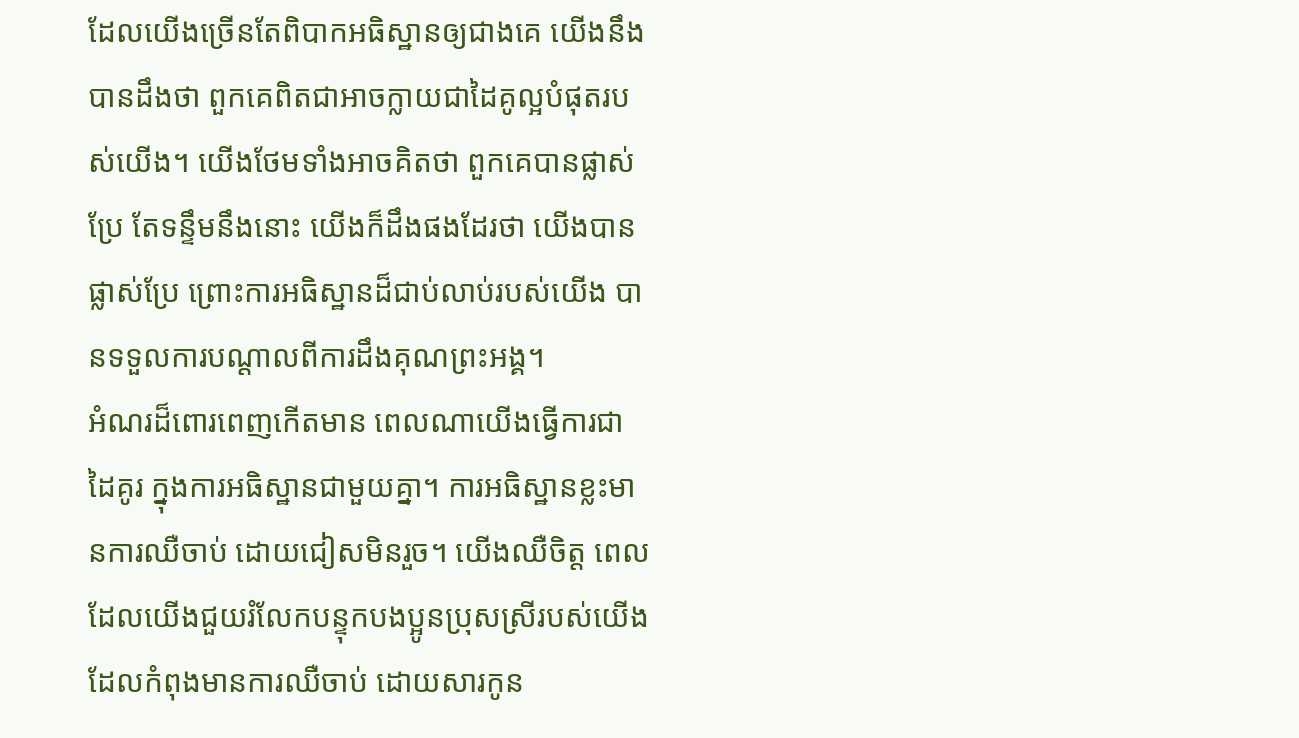ដែលយើងច្រើនតែពិបាកអធិស្ឋានឲ្យជាងគេ យើងនឹងបានដឹងថា ពួកគេពិតជាអាចក្លាយជាដៃគូល្អបំផុតរបស់យើង។ យើងថែមទាំងអាចគិតថា ពួកគេបានផ្លាស់ប្រែ តែទន្ទឹមនឹងនោះ យើងក៏ដឹងផងដែរថា យើងបានផ្លាស់ប្រែ ព្រោះការអធិស្ឋានដ៏ជាប់លាប់របស់យើង បានទទួលការបណ្តាលពីការដឹងគុណព្រះអង្គ។
អំណរដ៏ពោរពេញកើតមាន ពេលណាយើងធ្វើការជាដៃគូរ ក្នុងការអធិស្ឋានជាមួយគ្នា។ ការអធិស្ឋានខ្លះមានការឈឺចាប់ ដោយជៀសមិនរួច។ យើងឈឺចិត្ត ពេលដែលយើងជួយរំលែកបន្ទុកបងប្អូនប្រុសស្រីរបស់យើង ដែលកំពុងមានការឈឺចាប់ ដោយសារកូន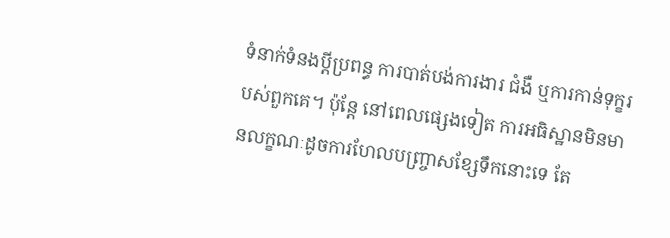ទំនាក់ទំនងប្តីប្រពន្ធ ការបាត់បង់ការងារ ជំងឺ ឬការកាន់ទុក្ខរបស់ពួកគេ។ ប៉ុន្តែ នៅពេលផ្សេងទៀត ការអធិស្ឋានមិនមានលក្ខណៈដូចការហែលបញ្ច្រាសខ្សែទឹកនោះទេ តែ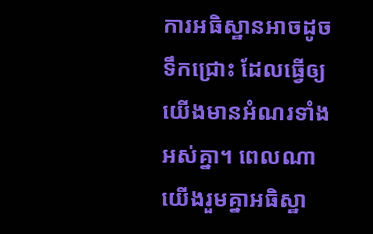ការអធិស្ឋានអាចដូចទឹកជ្រោះ ដែលធ្វើឲ្យយើងមានអំណរទាំងអស់គ្នា។ ពេលណាយើងរួមគ្នាអធិស្ឋា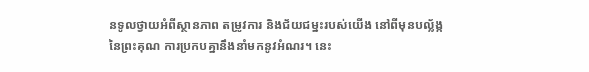នទូលថ្វាយអំពីស្ថានភាព តម្រូវការ និងជ័យជម្នះរបស់យើង នៅពីមុនបល្ល័ង្កនៃព្រះគុណ ការប្រកបគ្នានឹងនាំមកនូវអំណរ។ នេះ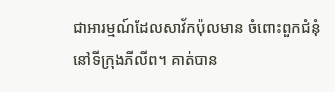ជាអារម្មណ៍ដែលសាវ័កប៉ុលមាន ចំពោះពួកជំនុំនៅទីក្រុងភីលីព។ គាត់បាន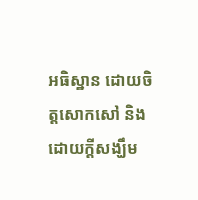អធិស្ឋាន ដោយចិត្តសោកសៅ និងដោយក្តីសង្ឃឹម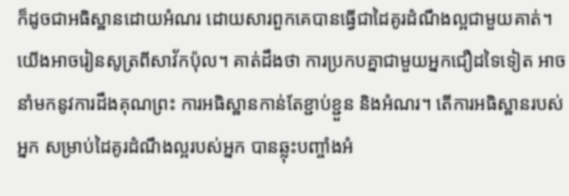ក៏ដូចជាអធិស្ឋានដោយអំណរ ដោយសារពួកគេបានធ្វើជាដៃគូរដំណឹងល្អជាមួយគាត់។
យើងអាចរៀនសូត្រពីសាវ័កប៉ុល។ គាត់ដឹងថា ការប្រកបគ្នាជាមួយអ្នកជឿដទៃទៀត អាចនាំមកនូវការដឹងគុណព្រះ ការអធិស្ឋានកាន់តែខ្ជាប់ខ្ជួន និងអំណរ។ តើការអធិស្ឋានរបស់អ្នក សម្រាប់ដៃគូរដំណឹងល្អរបស់អ្នក បានឆ្លុះបញ្ចាំងអំ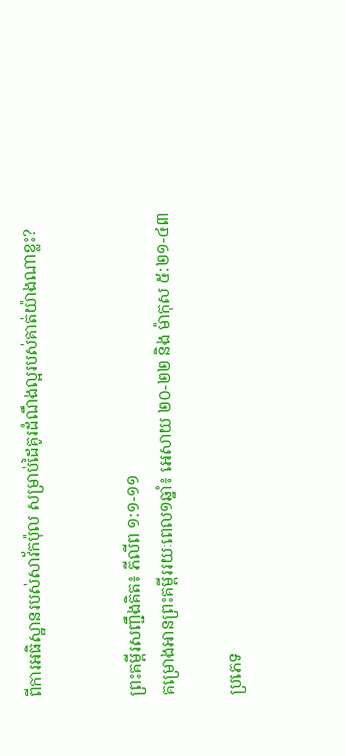ពីការអធិស្ឋានរបស់សាវ័កប៉ុល សម្រាប់ដៃគូរដំណឹងល្អរបស់គាត់យ៉ាងណាខ្លះ?


ព្រះគម្ពីរសញ្ជឹងគិត៖ ភីលីព ១:១-១១
គម្រោងអានព្រះគម្ពីររយៈពេល១ឆ្នាំ៖ អេសាយ ២០-២២ និង ម៉ាកុស ៥:២១-៤៣

ប្រភេទ